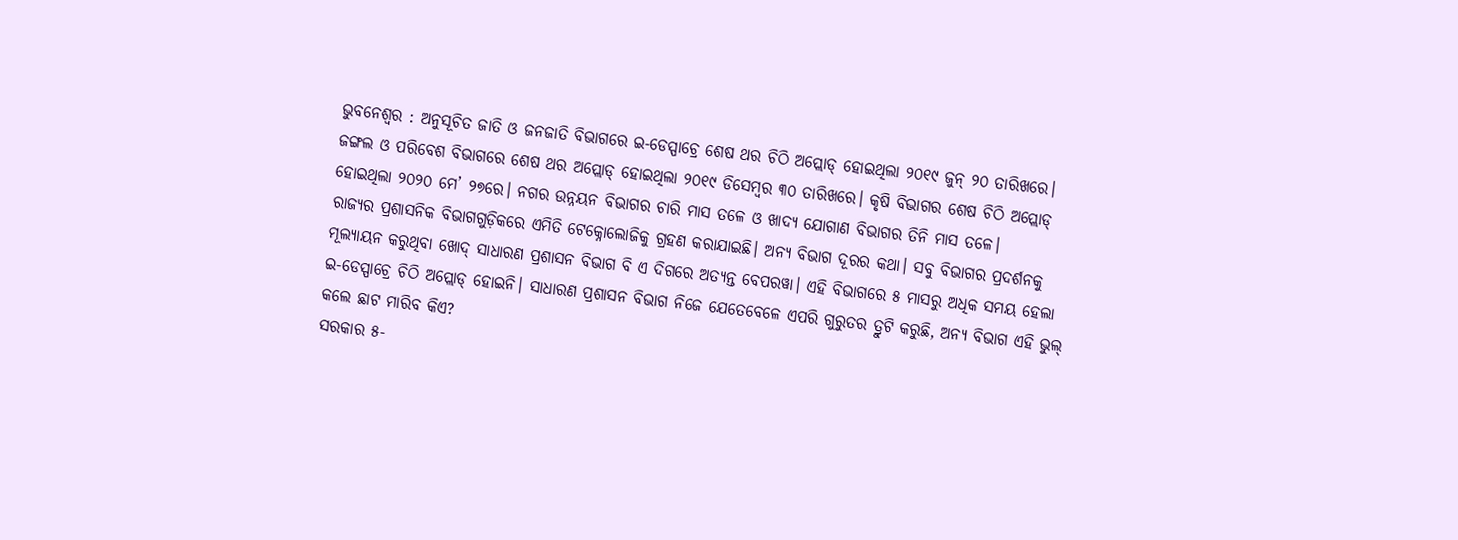ଭୁବନେଶ୍ବର : ଅନୁସୂଚିତ ଜାତି ଓ ଜନଜାତି ବିଭାଗରେ ଇ-ଡେସ୍ପାଚ୍ରେ ଶେଷ ଥର ଚିଠି ଅପ୍ଲୋଡ୍ ହୋଇଥିଲା ୨୦୧୯ ଜୁନ୍ ୨୦ ତାରିଖରେ। ଜଙ୍ଗଲ ଓ ପରିବେଶ ବିଭାଗରେ ଶେଷ ଥର ଅପ୍ଲୋଡ୍ ହୋଇଥିଲା ୨୦୧୯ ଡିସେମ୍ବର ୩୦ ତାରିଖରେ। କୃଷି ବିଭାଗର ଶେଷ ଚିଠି ଅପ୍ଲୋଡ୍ ହୋଇଥିଲା ୨୦୨୦ ମେ’ ୨୭ରେ। ନଗର ଉନ୍ନୟନ ବିଭାଗର ଚାରି ମାସ ତଳେ ଓ ଖାଦ୍ୟ ଯୋଗାଣ ବିଭାଗର ତିନି ମାସ ତଳେ।
ରାଜ୍ୟର ପ୍ରଶାସନିକ ବିଭାଗଗୁଡ଼ିକରେ ଏମିତି ଟେକ୍ନୋଲୋଜିକୁ ଗ୍ରହଣ କରାଯାଇଛି। ଅନ୍ୟ ବିଭାଗ ଦୂରର କଥା। ସବୁ ବିଭାଗର ପ୍ରଦର୍ଶନକୁ ମୂଲ୍ୟାୟନ କରୁଥିବା ଖୋଦ୍ ସାଧାରଣ ପ୍ରଶାସନ ବିଭାଗ ବି ଏ ଦିଗରେ ଅତ୍ୟନ୍ତ ବେପରୱା। ଏହି ବିଭାଗରେ ୫ ମାସରୁ ଅଧିକ ସମୟ ହେଲା ଇ-ଡେସ୍ପାଚ୍ରେ ଚିଠି ଅପ୍ଲୋଡ୍ ହୋଇନି। ସାଧାରଣ ପ୍ରଶାସନ ବିଭାଗ ନିଜେ ଯେତେବେଳେ ଏପରି ଗୁରୁତର ତ୍ରୁଟି କରୁଛି, ଅନ୍ୟ ବିଭାଗ ଏହି ଭୁଲ୍ କଲେ ଛାଟ ମାରିବ କିଏ?
ସରକାର ୫-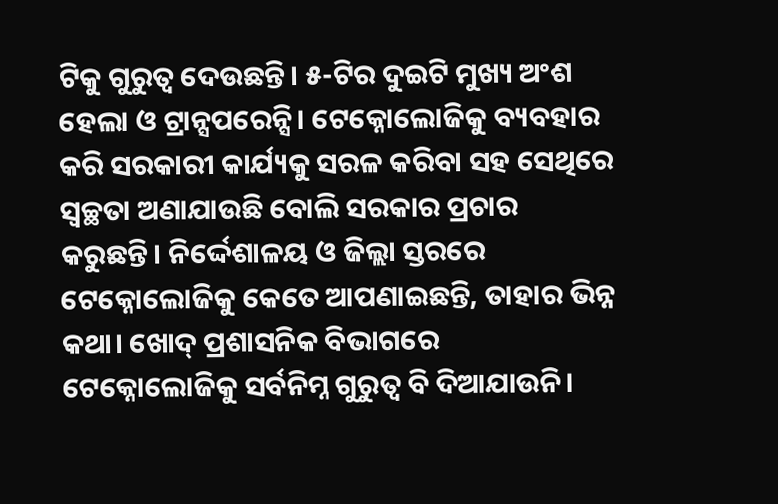ଟିକୁ ଗୁରୁତ୍ବ ଦେଉଛନ୍ତି। ୫-ଟିର ଦୁଇଟି ମୁଖ୍ୟ ଅଂଶ ହେଲା ଓ ଟ୍ରାନ୍ସପରେନ୍ସି। ଟେକ୍ନୋଲୋଜିକୁ ବ୍ୟବହାର କରି ସରକାରୀ କାର୍ଯ୍ୟକୁ ସରଳ କରିବା ସହ ସେଥିରେ ସ୍ବଚ୍ଛତା ଅଣାଯାଉଛି ବୋଲି ସରକାର ପ୍ରଚାର କରୁଛନ୍ତି। ନିର୍ଦ୍ଦେଶାଳୟ ଓ ଜିଲ୍ଲା ସ୍ତରରେ ଟେକ୍ନୋଲୋଜିକୁ କେତେ ଆପଣାଇଛନ୍ତି, ତାହାର ଭିନ୍ନ କଥା। ଖୋଦ୍ ପ୍ରଶାସନିକ ବିଭାଗରେ ଟେକ୍ନୋଲୋଜିକୁ ସର୍ବନିମ୍ନ ଗୁରୁତ୍ବ ବି ଦିଆଯାଉନି।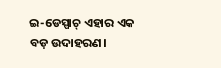ଇ-ଡେସ୍ପାଚ୍ ଏହାର ଏକ ବଡ଼ ଉଦାହରଣ।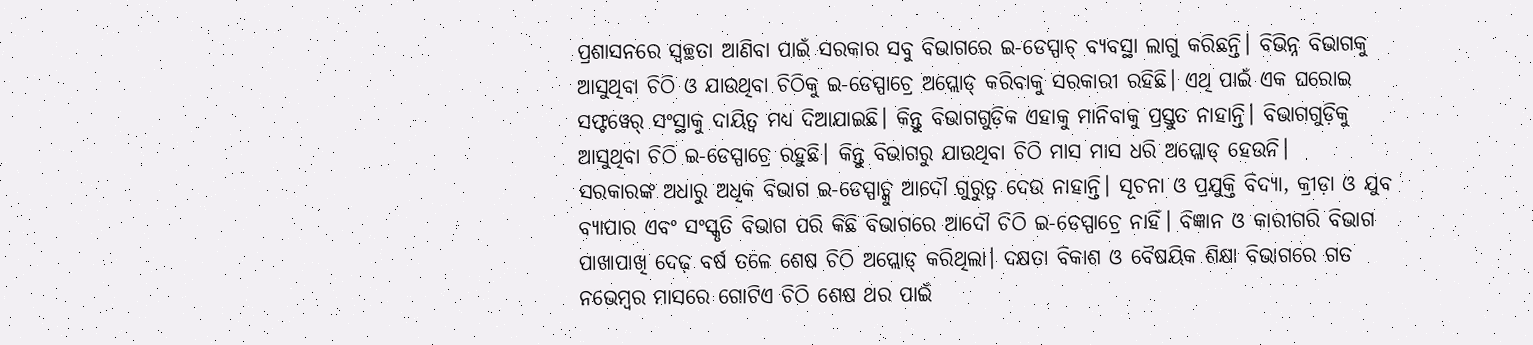ପ୍ରଶାସନରେ ସ୍ବଚ୍ଛତା ଆଣିବା ପାଇଁ ସରକାର ସବୁ ବିଭାଗରେ ଇ-ଡେସ୍ପାଚ୍ ବ୍ୟବସ୍ଥା ଲାଗୁ କରିଛନ୍ତି। ବିଭିନ୍ନ ବିଭାଗକୁ ଆସୁଥିବା ଚିଠି ଓ ଯାଉଥିବା ଚିଠିକୁ ଇ-ଡେସ୍ପାଚ୍ରେ ଅପ୍ଲୋଡ୍ କରିବାକୁ ସରକାରୀ ରହିଛି। ଏଥି ପାଇଁ ଏକ ଘରୋଇ ସଫ୍ଟୱେର୍ ସଂସ୍ଥାକୁ ଦାୟିତ୍ବ ମଧ୍ୟ ଦିଆଯାଇଛି। କିନ୍ତୁ ବିଭାଗଗୁଡ଼ିକ ଏହାକୁ ମାନିବାକୁ ପ୍ରସ୍ତୁତ ନାହାନ୍ତି। ବିଭାଗଗୁଡ଼ିକୁ ଆସୁଥିବା ଚିଠି ଇ-ଡେସ୍ପାଚ୍ରେ ରହୁଛି। କିନ୍ତୁ ବିଭାଗରୁ ଯାଉଥିବା ଚିଠି ମାସ ମାସ ଧରି ଅପ୍ଲୋଡ୍ ହେଉନି।
ସରକାରଙ୍କ ଅଧାରୁ ଅଧିକ ବିଭାଗ ଇ-ଡେସ୍ପାଚ୍କୁ ଆଦୌ ଗୁରୁତ୍ବ ଦେଉ ନାହାନ୍ତି। ସୂଚନା ଓ ପ୍ରଯୁକ୍ତି ବିଦ୍ୟା, କ୍ରୀଡ଼ା ଓ ଯୁବ ବ୍ୟାପାର ଏବଂ ସଂସ୍କୃତି ବିଭାଗ ପରି କିଛି ବିଭାଗରେ ଆଦୌ ଚିଠି ଇ-ଡେସ୍ପାଚ୍ରେ ନାହିଁ। ବିଜ୍ଞାନ ଓ କାରୀଗରି ବିଭାଗ ପାଖାପାଖି ଦେଢ଼ ବର୍ଷ ତଳେ ଶେଷ ଚିଠି ଅପ୍ଲୋଡ୍ କରିଥିଲା। ଦକ୍ଷତା ବିକାଶ ଓ ବୈଷୟିକ ଶିକ୍ଷା ବିଭାଗରେ ଗତ ନଭେମ୍ବର ମାସରେ ଗୋଟିଏ ଚିଠି ଶେଷ ଥର ପାଇଁ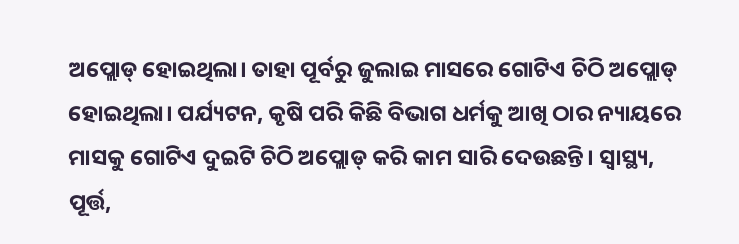ଅପ୍ଲୋଡ୍ ହୋଇଥିଲା। ତାହା ପୂର୍ବରୁ ଜୁଲାଇ ମାସରେ ଗୋଟିଏ ଚିଠି ଅପ୍ଲୋଡ୍ ହୋଇଥିଲା। ପର୍ଯ୍ୟଟନ, କୃଷି ପରି କିଛି ବିଭାଗ ଧର୍ମକୁ ଆଖି ଠାର ନ୍ୟାୟରେ ମାସକୁ ଗୋଟିଏ ଦୁଇଟି ଚିଠି ଅପ୍ଲୋଡ୍ କରି କାମ ସାରି ଦେଉଛନ୍ତି। ସ୍ବାସ୍ଥ୍ୟ, ପୂର୍ତ୍ତ,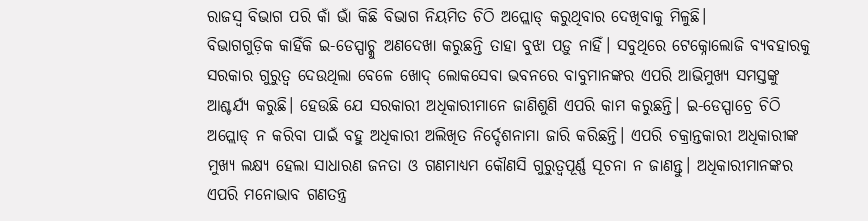ରାଜସ୍ବ ବିଭାଗ ପରି କାଁ ଭାଁ କିଛି ବିଭାଗ ନିୟମିତ ଚିଠି ଅପ୍ଲୋଡ୍ କରୁଥିବାର ଦେଖିବାକୁ ମିଳୁଛି।
ବିଭାଗଗୁଡ଼ିକ କାହିଁକି ଇ-ଡେସ୍ପାଚ୍କୁ ଅଣଦେଖା କରୁଛନ୍ତି ତାହା ବୁଝା ପଡ଼ୁ ନାହିଁ। ସବୁଥିରେ ଟେକ୍ନୋଲୋଜି ବ୍ୟବହାରକୁ ସରକାର ଗୁରୁତ୍ବ ଦେଉଥିଲା ବେଳେ ଖୋଦ୍ ଲୋକସେବା ଭବନରେ ବାବୁମାନଙ୍କର ଏପରି ଆଭିମୁଖ୍ୟ ସମସ୍ତଙ୍କୁ ଆଶ୍ଚର୍ଯ୍ୟ କରୁଛି। ହେଉଛି ଯେ ସରକାରୀ ଅଧିକାରୀମାନେ ଜାଣିଶୁଣି ଏପରି କାମ କରୁଛନ୍ତି। ଇ-ଡେସ୍ପାଚ୍ରେ ଚିଠି ଅପ୍ଲୋଡ୍ ନ କରିବା ପାଇଁ ବହୁ ଅଧିକାରୀ ଅଲିଖିତ ନିର୍ଦ୍ଦେଶନାମା ଜାରି କରିଛନ୍ତି। ଏପରି ଚକ୍ରାନ୍ତକାରୀ ଅଧିକାରୀଙ୍କ ମୁଖ୍ୟ ଲକ୍ଷ୍ୟ ହେଲା ସାଧାରଣ ଜନତା ଓ ଗଣମାଧ୍ୟମ କୌଣସି ଗୁରୁତ୍ବପୂର୍ଣ୍ଣ ସୂଚନା ନ ଜାଣନ୍ତୁ। ଅଧିକାରୀମାନଙ୍କର ଏପରି ମନୋଭାବ ଗଣତନ୍ତ୍ର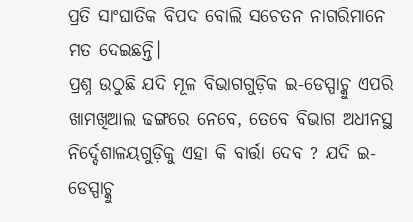ପ୍ରତି ସାଂଘାତିକ ବିପଦ ବୋଲି ସଚେତନ ନାଗରିମାନେ ମତ ଦେଇଛନ୍ତି।
ପ୍ରଶ୍ନ ଉଠୁଛି ଯଦି ମୂଳ ବିଭାଗଗୁଡ଼ିକ ଇ-ଡେସ୍ପାଚ୍କୁ ଏପରି ଖାମଖିଆଲ ଢଙ୍ଗରେ ନେବେ, ତେବେ ବିଭାଗ ଅଧୀନସ୍ଥ ନିର୍ଦ୍ଦେଶାଳୟଗୁଡ଼ିକୁ ଏହା କି ବାର୍ତ୍ତା ଦେବ ? ଯଦି ଇ-ଡେସ୍ପାଚ୍କୁ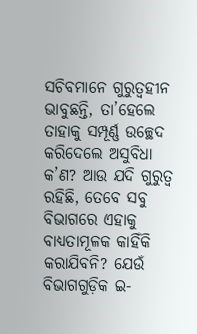ସଚିବମାନେ ଗୁରୁତ୍ବହୀନ ଭାବୁଛନ୍ତି, ତା’ହେଲେ ତାହାକୁ ସମ୍ପୂର୍ଣ୍ଣ ଉଚ୍ଛେଦ କରିଦେଲେ ଅସୁବିଧା କ’ଣ? ଆଉ ଯଦି ଗୁରୁତ୍ବ ରହିଛି, ତେବେ ସବୁ ବିଭାଗରେ ଏହାକୁ ବାଧ୍ୟତାମୂଳକ କାହିଁକି କରାଯିବନି? ଯେଉଁ ବିଭାଗଗୁଡ଼ିକ ଇ-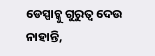ଡେସ୍ପାଚ୍କୁ ଗୁରୁତ୍ବ ଦେଉ ନାହାନ୍ତି,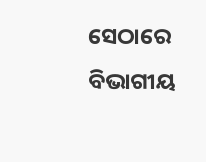ସେଠାରେ ବିଭାଗୀୟ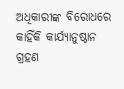ଅଧିକାରୀଙ୍କ ବିରୋଧରେ କାହିଁକି କାର୍ଯ୍ୟାନୁଷ୍ଠାନ ଗ୍ରହଣ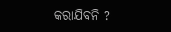କରାଯିବନି ?